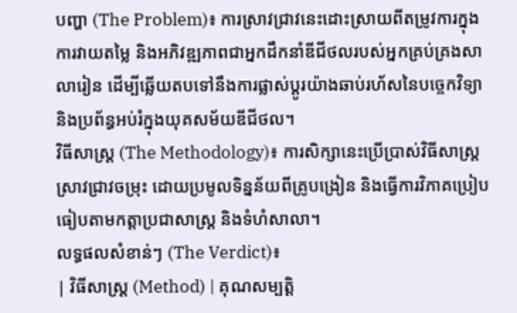បញ្ហា (The Problem)៖ ការស្រាវជ្រាវនេះដោះស្រាយពីតម្រូវការក្នុងការវាយតម្លៃ និងអភិវឌ្ឍភាពជាអ្នកដឹកនាំឌីជីថលរបស់អ្នកគ្រប់គ្រងសាលារៀន ដើម្បីឆ្លើយតបទៅនឹងការផ្លាស់ប្តូរយ៉ាងឆាប់រហ័សនៃបច្ចេកវិទ្យា និងប្រព័ន្ធអប់រំក្នុងយុគសម័យឌីជីថល។
វិធីសាស្ត្រ (The Methodology)៖ ការសិក្សានេះប្រើប្រាស់វិធីសាស្ត្រស្រាវជ្រាវចម្រុះ ដោយប្រមូលទិន្នន័យពីគ្រូបង្រៀន និងធ្វើការវិភាគប្រៀបធៀបតាមកត្តាប្រជាសាស្ត្រ និងទំហំសាលា។
លទ្ធផលសំខាន់ៗ (The Verdict)៖
| វិធីសាស្ត្រ (Method) | គុណសម្បត្តិ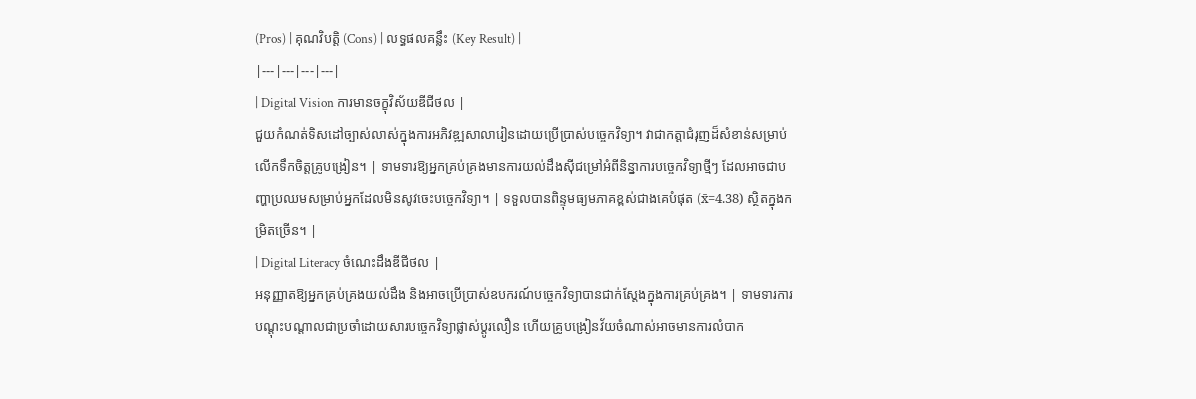(Pros) | គុណវិបត្តិ (Cons) | លទ្ធផលគន្លឹះ (Key Result) |
|---|---|---|---|
| Digital Vision ការមានចក្ខុវិស័យឌីជីថល |
ជួយកំណត់ទិសដៅច្បាស់លាស់ក្នុងការអភិវឌ្ឍសាលារៀនដោយប្រើប្រាស់បច្ចេកវិទ្យា។ វាជាកត្តាជំរុញដ៏សំខាន់សម្រាប់លើកទឹកចិត្តគ្រូបង្រៀន។ | ទាមទារឱ្យអ្នកគ្រប់គ្រងមានការយល់ដឹងស៊ីជម្រៅអំពីនិន្នាការបច្ចេកវិទ្យាថ្មីៗ ដែលអាចជាបញ្ហាប្រឈមសម្រាប់អ្នកដែលមិនសូវចេះបច្ចេកវិទ្យា។ | ទទួលបានពិន្ទុមធ្យមភាគខ្ពស់ជាងគេបំផុត (x̄=4.38) ស្ថិតក្នុងកម្រិតច្រើន។ |
| Digital Literacy ចំណេះដឹងឌីជីថល |
អនុញ្ញាតឱ្យអ្នកគ្រប់គ្រងយល់ដឹង និងអាចប្រើប្រាស់ឧបករណ៍បច្ចេកវិទ្យាបានជាក់ស្តែងក្នុងការគ្រប់គ្រង។ | ទាមទារការបណ្តុះបណ្តាលជាប្រចាំដោយសារបច្ចេកវិទ្យាផ្លាស់ប្តូរលឿន ហើយគ្រូបង្រៀនវ័យចំណាស់អាចមានការលំបាក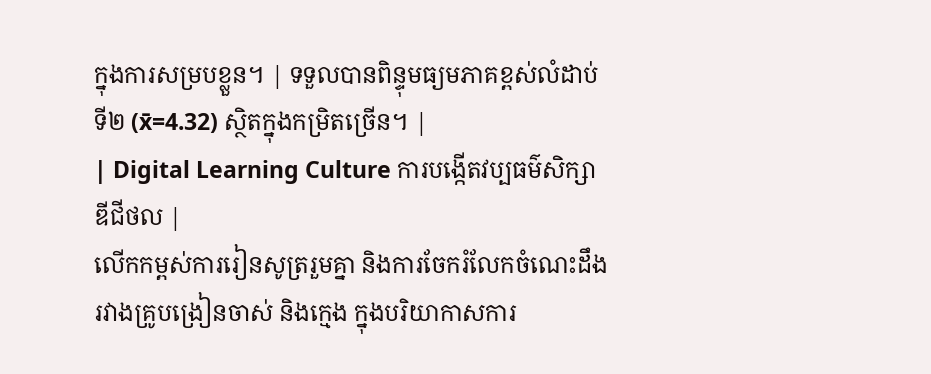ក្នុងការសម្របខ្លួន។ | ទទួលបានពិន្ទុមធ្យមភាគខ្ពស់លំដាប់ទី២ (x̄=4.32) ស្ថិតក្នុងកម្រិតច្រើន។ |
| Digital Learning Culture ការបង្កើតវប្បធម៌សិក្សាឌីជីថល |
លើកកម្ពស់ការរៀនសូត្ររួមគ្នា និងការចែករំលែកចំណេះដឹងរវាងគ្រូបង្រៀនចាស់ និងក្មេង ក្នុងបរិយាកាសការ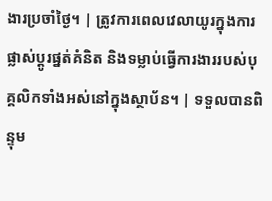ងារប្រចាំថ្ងៃ។ | ត្រូវការពេលវេលាយូរក្នុងការផ្លាស់ប្តូរផ្នត់គំនិត និងទម្លាប់ធ្វើការងាររបស់បុគ្គលិកទាំងអស់នៅក្នុងស្ថាប័ន។ | ទទួលបានពិន្ទុម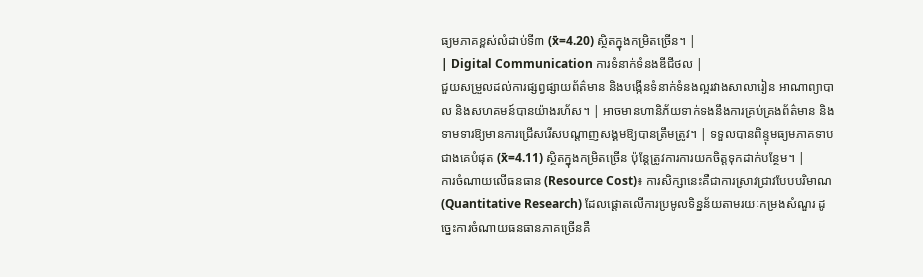ធ្យមភាគខ្ពស់លំដាប់ទី៣ (x̄=4.20) ស្ថិតក្នុងកម្រិតច្រើន។ |
| Digital Communication ការទំនាក់ទំនងឌីជីថល |
ជួយសម្រួលដល់ការផ្សព្វផ្សាយព័ត៌មាន និងបង្កើនទំនាក់ទំនងល្អរវាងសាលារៀន អាណាព្យាបាល និងសហគមន៍បានយ៉ាងរហ័ស។ | អាចមានហានិភ័យទាក់ទងនឹងការគ្រប់គ្រងព័ត៌មាន និងទាមទារឱ្យមានការជ្រើសរើសបណ្តាញសង្គមឱ្យបានត្រឹមត្រូវ។ | ទទួលបានពិន្ទុមធ្យមភាគទាបជាងគេបំផុត (x̄=4.11) ស្ថិតក្នុងកម្រិតច្រើន ប៉ុន្តែត្រូវការការយកចិត្តទុកដាក់បន្ថែម។ |
ការចំណាយលើធនធាន (Resource Cost)៖ ការសិក្សានេះគឺជាការស្រាវជ្រាវបែបបរិមាណ (Quantitative Research) ដែលផ្តោតលើការប្រមូលទិន្នន័យតាមរយៈកម្រងសំណួរ ដូច្នេះការចំណាយធនធានភាគច្រើនគឺ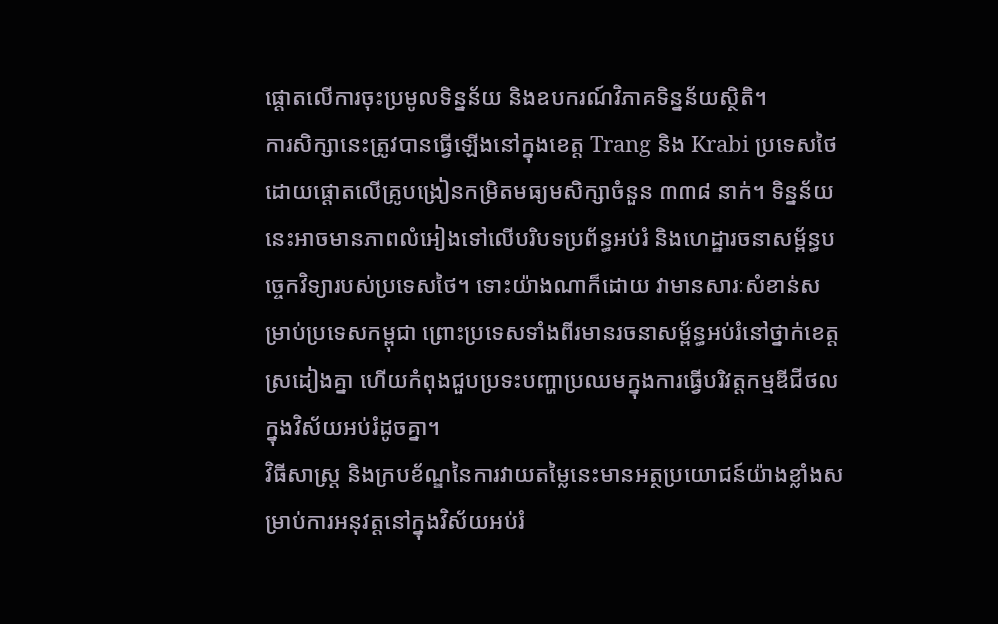ផ្តោតលើការចុះប្រមូលទិន្នន័យ និងឧបករណ៍វិភាគទិន្នន័យស្ថិតិ។
ការសិក្សានេះត្រូវបានធ្វើឡើងនៅក្នុងខេត្ត Trang និង Krabi ប្រទេសថៃ ដោយផ្តោតលើគ្រូបង្រៀនកម្រិតមធ្យមសិក្សាចំនួន ៣៣៨ នាក់។ ទិន្នន័យនេះអាចមានភាពលំអៀងទៅលើបរិបទប្រព័ន្ធអប់រំ និងហេដ្ឋារចនាសម្ព័ន្ធបច្ចេកវិទ្យារបស់ប្រទេសថៃ។ ទោះយ៉ាងណាក៏ដោយ វាមានសារៈសំខាន់សម្រាប់ប្រទេសកម្ពុជា ព្រោះប្រទេសទាំងពីរមានរចនាសម្ព័ន្ធអប់រំនៅថ្នាក់ខេត្តស្រដៀងគ្នា ហើយកំពុងជួបប្រទះបញ្ហាប្រឈមក្នុងការធ្វើបរិវត្តកម្មឌីជីថលក្នុងវិស័យអប់រំដូចគ្នា។
វិធីសាស្ត្រ និងក្របខ័ណ្ឌនៃការវាយតម្លៃនេះមានអត្ថប្រយោជន៍យ៉ាងខ្លាំងសម្រាប់ការអនុវត្តនៅក្នុងវិស័យអប់រំ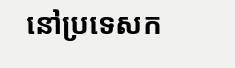នៅប្រទេសក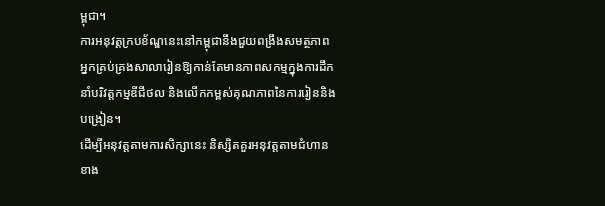ម្ពុជា។
ការអនុវត្តក្របខ័ណ្ឌនេះនៅកម្ពុជានឹងជួយពង្រឹងសមត្ថភាពអ្នកគ្រប់គ្រងសាលារៀនឱ្យកាន់តែមានភាពសកម្មក្នុងការដឹកនាំបរិវត្តកម្មឌីជីថល និងលើកកម្ពស់គុណភាពនៃការរៀននិងបង្រៀន។
ដើម្បីអនុវត្តតាមការសិក្សានេះ និស្សិតគួរអនុវត្តតាមជំហានខាង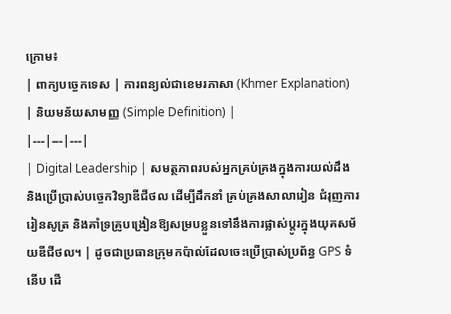ក្រោម៖
| ពាក្យបច្ចេកទេស | ការពន្យល់ជាខេមរភាសា (Khmer Explanation) | និយមន័យសាមញ្ញ (Simple Definition) |
|---|---|---|
| Digital Leadership | សមត្ថភាពរបស់អ្នកគ្រប់គ្រងក្នុងការយល់ដឹង និងប្រើប្រាស់បច្ចេកវិទ្យាឌីជីថល ដើម្បីដឹកនាំ គ្រប់គ្រងសាលារៀន ជំរុញការរៀនសូត្រ និងគាំទ្រគ្រូបង្រៀនឱ្យសម្របខ្លួនទៅនឹងការផ្លាស់ប្តូរក្នុងយុគសម័យឌីជីថល។ | ដូចជាប្រធានក្រុមកប៉ាល់ដែលចេះប្រើប្រាស់ប្រព័ន្ធ GPS ទំនើប ដើ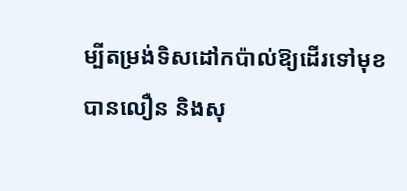ម្បីតម្រង់ទិសដៅកប៉ាល់ឱ្យដើរទៅមុខបានលឿន និងសុ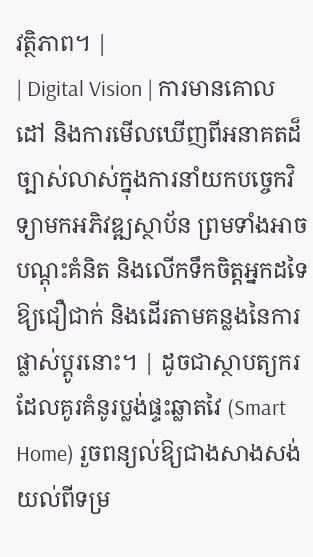វត្ថិភាព។ |
| Digital Vision | ការមានគោលដៅ និងការមើលឃើញពីអនាគតដ៏ច្បាស់លាស់ក្នុងការនាំយកបច្ចេកវិទ្យាមកអភិវឌ្ឍស្ថាប័ន ព្រមទាំងអាចបណ្ដុះគំនិត និងលើកទឹកចិត្តអ្នកដទៃឱ្យជឿជាក់ និងដើរតាមគន្លងនៃការផ្លាស់ប្តូរនោះ។ | ដូចជាស្ថាបត្យករដែលគូរគំនូរប្លង់ផ្ទះឆ្លាតវៃ (Smart Home) រួចពន្យល់ឱ្យជាងសាងសង់យល់ពីទម្រ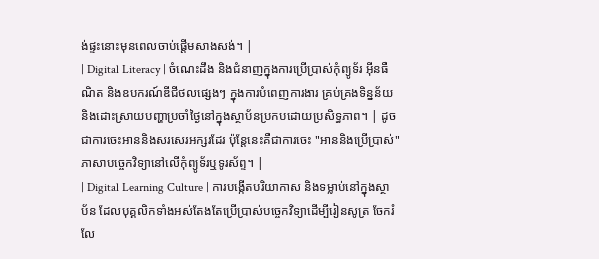ង់ផ្ទះនោះមុនពេលចាប់ផ្តើមសាងសង់។ |
| Digital Literacy | ចំណេះដឹង និងជំនាញក្នុងការប្រើប្រាស់កុំព្យូទ័រ អ៊ីនធឺណិត និងឧបករណ៍ឌីជីថលផ្សេងៗ ក្នុងការបំពេញការងារ គ្រប់គ្រងទិន្នន័យ និងដោះស្រាយបញ្ហាប្រចាំថ្ងៃនៅក្នុងស្ថាប័នប្រកបដោយប្រសិទ្ធភាព។ | ដូចជាការចេះអាននិងសរសេរអក្សរដែរ ប៉ុន្តែនេះគឺជាការចេះ "អាននិងប្រើប្រាស់" ភាសាបច្ចេកវិទ្យានៅលើកុំព្យូទ័រឬទូរស័ព្ទ។ |
| Digital Learning Culture | ការបង្កើតបរិយាកាស និងទម្លាប់នៅក្នុងស្ថាប័ន ដែលបុគ្គលិកទាំងអស់តែងតែប្រើប្រាស់បច្ចេកវិទ្យាដើម្បីរៀនសូត្រ ចែករំលែ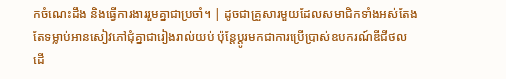កចំណេះដឹង និងធ្វើការងាររួមគ្នាជាប្រចាំ។ | ដូចជាគ្រួសារមួយដែលសមាជិកទាំងអស់តែងតែទម្លាប់អានសៀវភៅជុំគ្នាជារៀងរាល់យប់ ប៉ុន្តែប្តូរមកជាការប្រើប្រាស់ឧបករណ៍ឌីជីថលដើ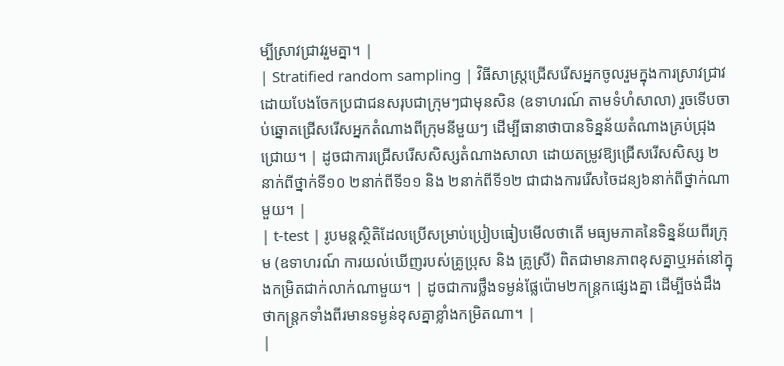ម្បីស្រាវជ្រាវរួមគ្នា។ |
| Stratified random sampling | វិធីសាស្ត្រជ្រើសរើសអ្នកចូលរួមក្នុងការស្រាវជ្រាវ ដោយបែងចែកប្រជាជនសរុបជាក្រុមៗជាមុនសិន (ឧទាហរណ៍ តាមទំហំសាលា) រួចទើបចាប់ឆ្នោតជ្រើសរើសអ្នកតំណាងពីក្រុមនីមួយៗ ដើម្បីធានាថាបានទិន្នន័យតំណាងគ្រប់ជ្រុងជ្រោយ។ | ដូចជាការជ្រើសរើសសិស្សតំណាងសាលា ដោយតម្រូវឱ្យជ្រើសរើសសិស្ស ២នាក់ពីថ្នាក់ទី១០ ២នាក់ពីទី១១ និង ២នាក់ពីទី១២ ជាជាងការរើសចៃដន្យ៦នាក់ពីថ្នាក់ណាមួយ។ |
| t-test | រូបមន្តស្ថិតិដែលប្រើសម្រាប់ប្រៀបធៀបមើលថាតើ មធ្យមភាគនៃទិន្នន័យពីរក្រុម (ឧទាហរណ៍ ការយល់ឃើញរបស់គ្រូប្រុស និង គ្រូស្រី) ពិតជាមានភាពខុសគ្នាឬអត់នៅក្នុងកម្រិតជាក់លាក់ណាមួយ។ | ដូចជាការថ្លឹងទម្ងន់ផ្លែប៉ោម២កន្ត្រកផ្សេងគ្នា ដើម្បីចង់ដឹងថាកន្ត្រកទាំងពីរមានទម្ងន់ខុសគ្នាខ្លាំងកម្រិតណា។ |
|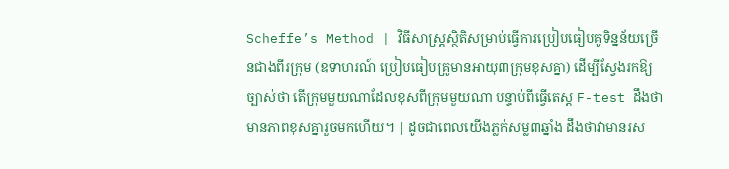Scheffe’s Method | វិធីសាស្ត្រស្ថិតិសម្រាប់ធ្វើការប្រៀបធៀបគូទិន្នន័យច្រើនជាងពីរក្រុម (ឧទាហរណ៍ ប្រៀបធៀបគ្រូមានអាយុ៣ក្រុមខុសគ្នា) ដើម្បីស្វែងរកឱ្យច្បាស់ថា តើក្រុមមួយណាដែលខុសពីក្រុមមួយណា បន្ទាប់ពីធ្វើតេស្ត F-test ដឹងថាមានភាពខុសគ្នារួចមកហើយ។ | ដូចជាពេលយើងភ្លក់សម្ល៣ឆ្នាំង ដឹងថាវាមានរស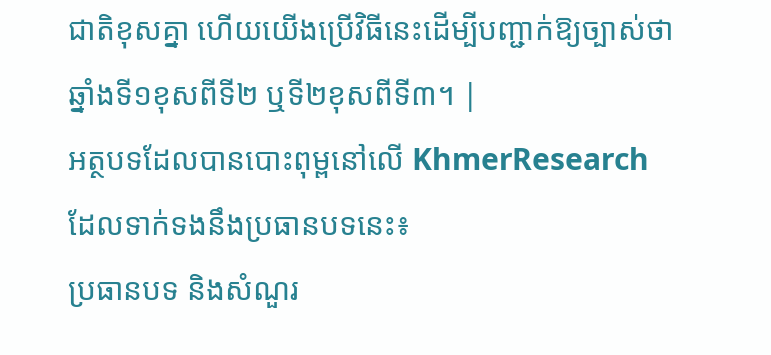ជាតិខុសគ្នា ហើយយើងប្រើវិធីនេះដើម្បីបញ្ជាក់ឱ្យច្បាស់ថា ឆ្នាំងទី១ខុសពីទី២ ឬទី២ខុសពីទី៣។ |
អត្ថបទដែលបានបោះពុម្ពនៅលើ KhmerResearch ដែលទាក់ទងនឹងប្រធានបទនេះ៖
ប្រធានបទ និងសំណួរ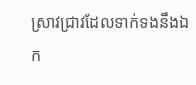ស្រាវជ្រាវដែលទាក់ទងនឹងឯក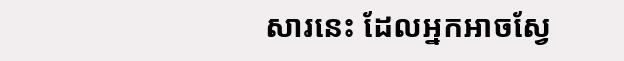សារនេះ ដែលអ្នកអាចស្វែ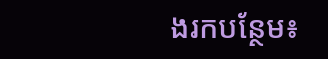ងរកបន្ថែម៖